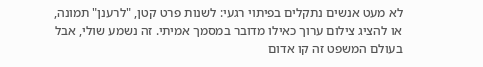לא מעט אנשים נתקלים בפיתוי רגעי: לשנות פרט קטן, "לרענן" תמונה, או להציג צילום ערוך כאילו מדובר במסמך אמיתי. זה נשמע שולי, אבל בעולם המשפט זה קו אדום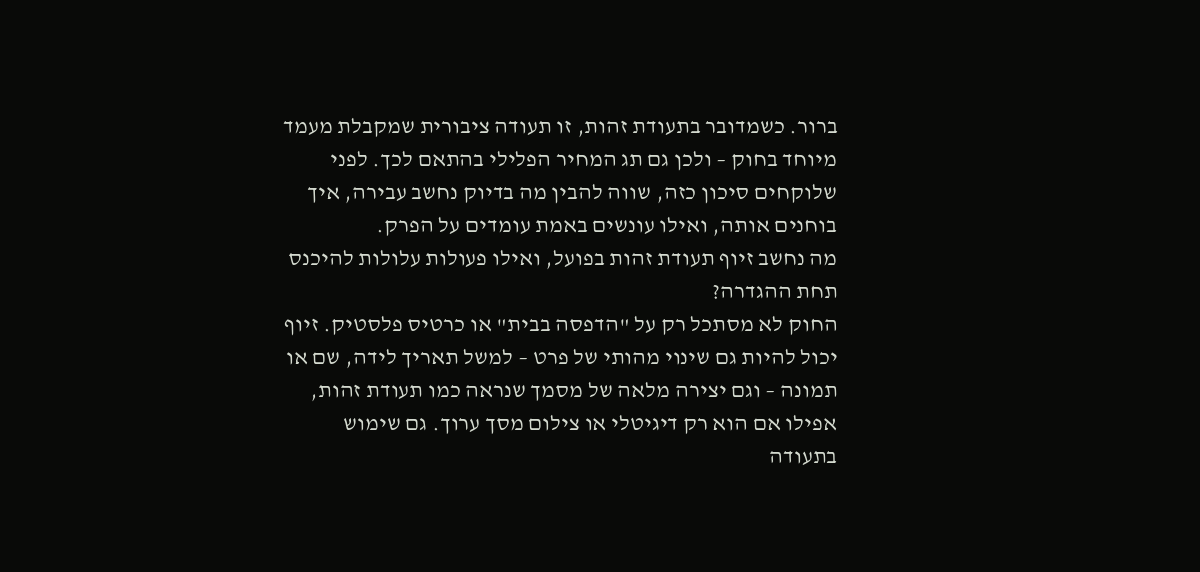ברור. כשמדובר בתעודת זהות, זו תעודה ציבורית שמקבלת מעמד מיוחד בחוק – ולכן גם תג המחיר הפלילי בהתאם לכך. לפני שלוקחים סיכון כזה, שווה להבין מה בדיוק נחשב עבירה, איך בוחנים אותה, ואילו עונשים באמת עומדים על הפרק.
מה נחשב זיוף תעודת זהות בפועל, ואילו פעולות עלולות להיכנס תחת ההגדרה?
החוק לא מסתכל רק על "הדפסה בבית" או כרטיס פלסטיק. זיוף יכול להיות גם שינוי מהותי של פרט – למשל תאריך לידה, שם או תמונה – וגם יצירה מלאה של מסמך שנראה כמו תעודת זהות, אפילו אם הוא רק דיגיטלי או צילום מסך ערוך. גם שימוש בתעודה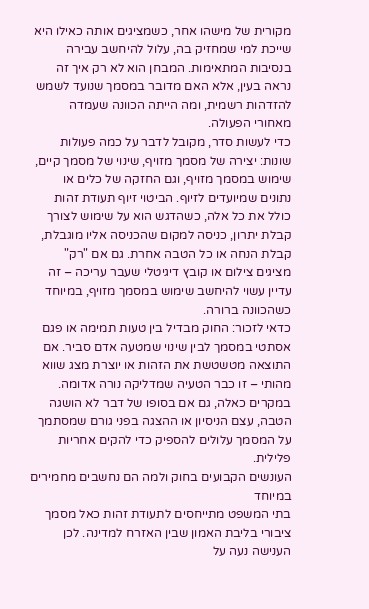מקורית של מישהו אחר, כשמציגים אותה כאילו היא שייכת למי שמחזיק בה, עלול להיחשב עבירה בנסיבות המתאימות. המבחן הוא לא רק איך זה נראה בעין, אלא האם מדובר במסמך שנועד לשמש להזדהות רשמית, ומה הייתה הכוונה שעמדה מאחורי הפעולה.
כדי לעשות סדר, מקובל לדבר על כמה פעולות שונות: יצירה של מסמך מזויף, שינוי של מסמך קיים, שימוש במסמך מזויף, וגם החזקה של כלים או נתונים שמיועדים לזיוף. הביטוי זיוף תעודת זהות כולל את כל אלה, כשהדגש הוא על שימוש לצורך קבלת יתרון, כניסה למקום שהכניסה אליו מוגבלת, קבלת הנחה או כל הטבה אחרת. גם אם "רק" מציגים צילום או קובץ דיגיטלי שעבר עריכה – זה עדיין עשוי להיחשב שימוש במסמך מזויף, במיוחד כשהכוונה ברורה.
כדאי לזכור: החוק מבדיל בין טעות תמימה או פגם אסתטי במסמך לבין שינוי שמטעה אדם סביר. אם התוצאה מטשטשת את הזהות או יוצרת מצג שווא מהותי – זו כבר הטעיה שמדליקה נורה אדומה. במקרים כאלה, גם אם בסופו של דבר לא הושגה הטבה, עצם הניסיון או ההצגה בפני גורם שמסתמך על המסמך עלולים להספיק כדי להקים אחריות פלילית.
העונשים הקבועים בחוק ולמה הם נחשבים מחמירים במיוחד
בתי המשפט מתייחסים לתעודת זהות כאל מסמך ציבורי בליבת האמון שבין האזרח למדינה. לכן הענישה נעה על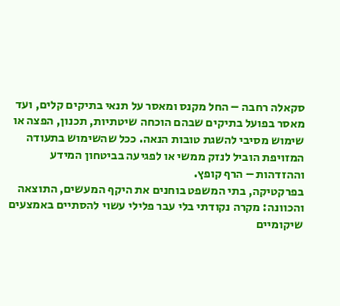סקאלה רחבה – החל מקנס ומאסר על תנאי בתיקים קלים, ועד מאסר בפועל בתיקים שבהם הוכחה שיטתיות, תכנון, הפצה או שימוש מסיבי להשגת טובות הנאה. ככל שהשימוש בתעודה המזויפת הוביל לנזק ממשי או לפגיעה בביטחון המידע וההזדהות – הרף קופץ.
בפרקטיקה, בתי המשפט בוחנים את היקף המעשים, התוצאה והכוונה: מקרה נקודתי בלי עבר פלילי עשוי להסתיים באמצעים שיקומיים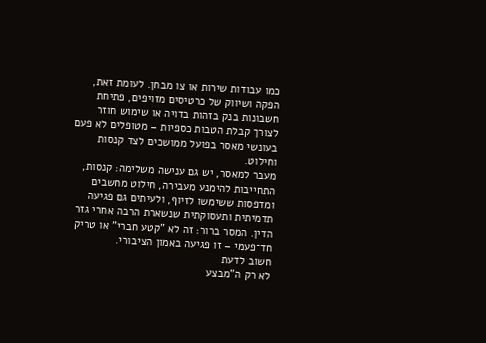כמו עבודות שירות או צו מבחן. לעומת זאת, הפקה ושיווק של כרטיסים מזויפים, פתיחת חשבונות בנק בזהות בדויה או שימוש חוזר לצורך קבלת הטבות כספיות – מטופלים לא פעם בעונשי מאסר בפועל ממושכים לצד קנסות וחילוט.
מעבר למאסר, יש גם ענישה משלימה: קנסות, התחייבות להימנע מעבירה, חילוט מחשבים ומדפסות ששימשו לזיוף, ולעיתים גם פגיעה תדמיתית ותעסוקתית שנשארת הרבה אחרי גזר הדין. המסר ברור: זה לא "קטע חברי" או טריק חד־פעמי – זו פגיעה באמון הציבורי.
חשוב לדעת
לא רק ה"מבצע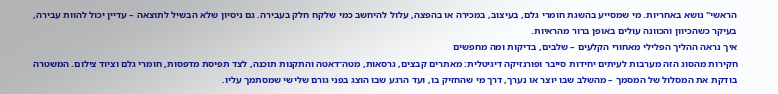הראשי" נושא באחריות. מי שמסייע בהשגת חומרי גלם, בעיצוב, במכירה או בהפצה, עלול להיחשב כמי שלקח חלק בעבירה. גם ניסיון שלא הבשיל לתוצאה – עדיין יכול להוות עבירה, בעיקר כשהכיוון והכוונה עולים באופן ברור מהראיות.
איך נראה ההליך הפלילי מאחורי הקלעים – שלבים, בדיקות ומה מחפשים
חקירות מהסוג הזה מערבות לעיתים יחידות סייבר ופורנזיקה דיגיטלית: מאתרים קבצים, גרסאות, מטה־דאטה והתקנות תוכנה, לצד תפיסת מדפסות, חומרי גלם וציוד צילום. המשטרה בודקת את המסלול של המסמך – מהשלב שבו יוצר או נערך, דרך מי שהחזיק בו, ועד הרגע שבו הוצג בפני גורם שלישי שמסתמך עליו.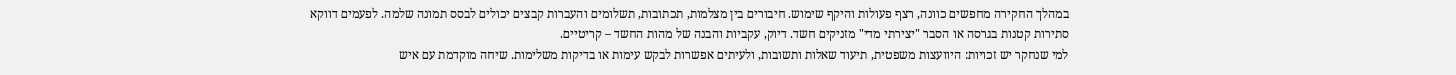במהלך החקירה מחפשים כוונה, רצף פעולות והיקף שימוש. חיבורים בין מצלמות, תכתובות, תשלומים והעברות קבצים יכולים לבסס תמונה שלמה. לפעמים דווקא סתירות קטנות בגרסה או הסבר "יצירתי מדי" מזניקים חשד. דיוק, עקביות והבנה של מהות החשד – קריטיים.
למי שנחקר יש זכויות: היוועצות משפטית, תיעוד שאלות ותשובות, ולעיתים אפשרות לבקש עימות או בדיקות משלימות. שיחה מוקדמת עם איש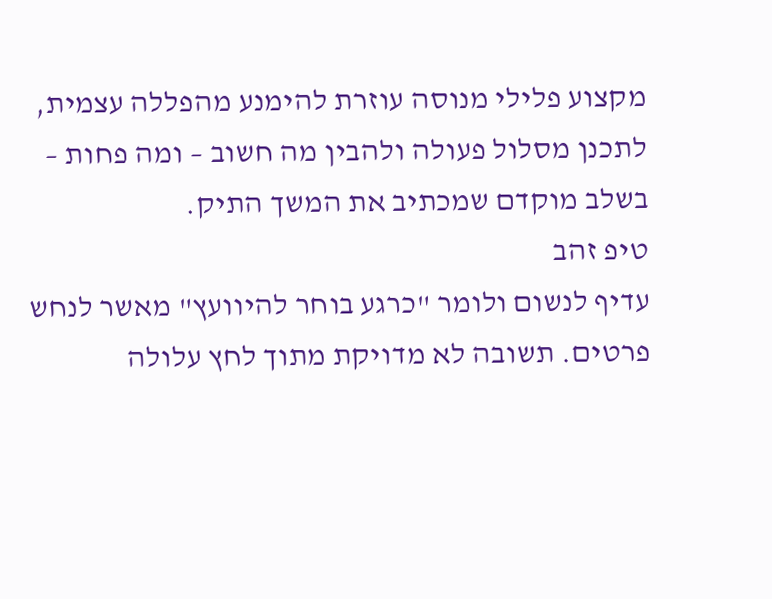מקצוע פלילי מנוסה עוזרת להימנע מהפללה עצמית, לתכנן מסלול פעולה ולהבין מה חשוב – ומה פחות – בשלב מוקדם שמכתיב את המשך התיק.
טיפ זהב
עדיף לנשום ולומר "כרגע בוחר להיוועץ" מאשר לנחש פרטים. תשובה לא מדויקת מתוך לחץ עלולה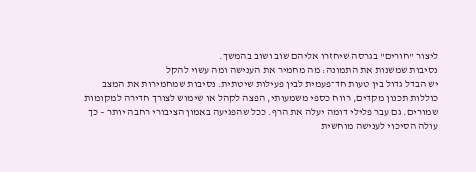ליצור "חורים" בגרסה שיחזרו אליהם שוב ושוב בהמשך.
נסיבות שמשנות את התמונה: מה מחמיר את הענישה ומה עשוי להקל
יש הבדל גדול בין טעות חד־פעמית לבין פעילות שיטתית. נסיבות שמחמירות את המצב כוללות תכנון מקדים, רווח כספי משמעותי, הפצה לקהל או שימוש לצורך חדירה למקומות שמורים. גם עבר פלילי דומה יעלה את הרף. ככל שהפגיעה באמון הציבורי רחבה יותר – כך עולה הסיכוי לענישה מוחשית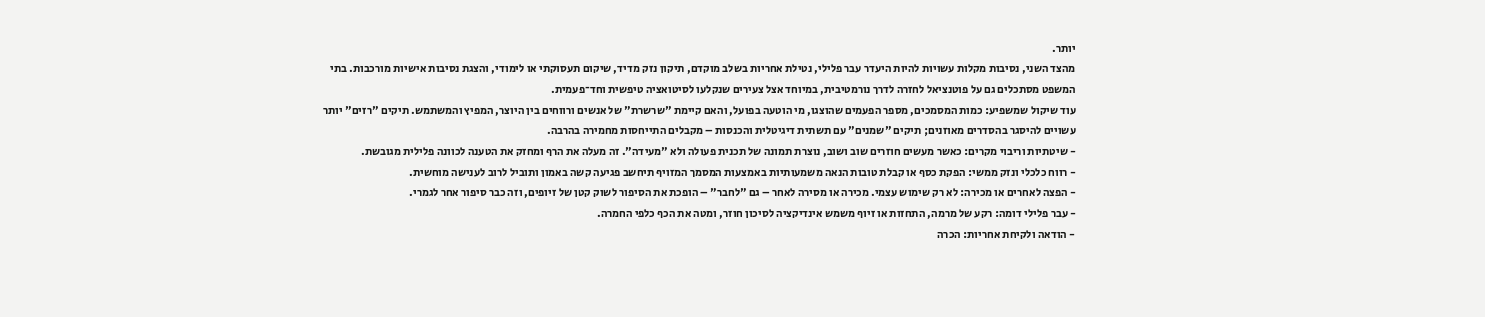יותר.
מהצד השני, נסיבות מקלות עשויות להיות היעדר עבר פלילי, נטילת אחריות בשלב מוקדם, תיקון נזק מדיד, שיקום תעסוקתי או לימודי, והצגת נסיבות אישיות מורכבות. בתי המשפט מסתכלים גם על פוטנציאל לחזרה לדרך נורמטיבית, במיוחד אצל צעירים שנקלעו לסיטואציה טיפשית וחד־פעמית.
עוד שיקול שמשפיע: כמות המסמכים, מספר הפעמים שהוצגו, מי הוטעה בפועל, והאם קיימת "שרשרת" של אנשים ורווחים בין היוצר, המפיץ והמשתמש. תיקים "רזים" יותר עשויים להיסגר בהסדרים מאוזנים; תיקים "שמנים" עם תשתית דיגיטלית והכנסות – מקבלים התייחסות מחמירה בהרבה.
- שיטתיות וריבוי מקרים: כאשר מעשים חוזרים שוב ושוב, נוצרת תמונה של תכנית פעולה ולא "מעידה". זה מעלה את הרף ומחזק את הטענה לכוונה פלילית מגובשת.
- רווח כלכלי ונזק ממשי: הפקת כסף או קבלת טובות הנאה משמעותיות באמצעות המסמך המזויף תיחשב פגיעה קשה באמון ותוביל לרוב לענישה מוחשית.
- הפצה לאחרים או מכירה: לא רק שימוש עצמי. מכירה או מסירה לאחר – גם "לחבר" – הופכת את הסיפור לשוק קטן של זיופים, וזה כבר סיפור אחר לגמרי.
- עבר פלילי דומה: רקע של מרמה, התחזות או זיוף משמש אינדיקציה לסיכון חוזר, ומטה את הכף כלפי החמרה.
- הודאה ולקיחת אחריות: הכרה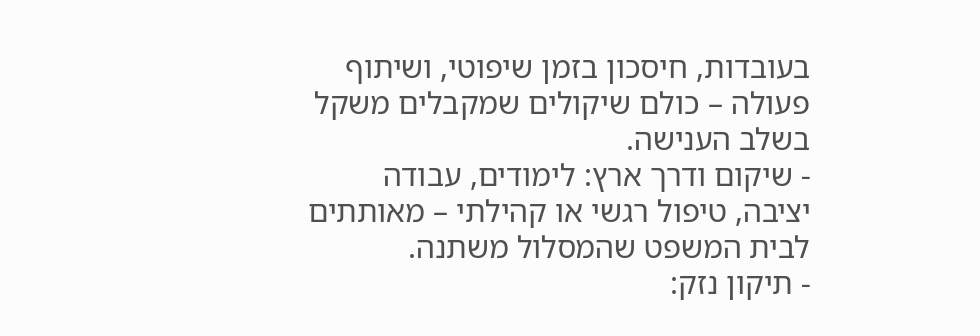בעובדות, חיסכון בזמן שיפוטי, ושיתוף פעולה – כולם שיקולים שמקבלים משקל בשלב הענישה.
- שיקום ודרך ארץ: לימודים, עבודה יציבה, טיפול רגשי או קהילתי – מאותתים לבית המשפט שהמסלול משתנה.
- תיקון נזק: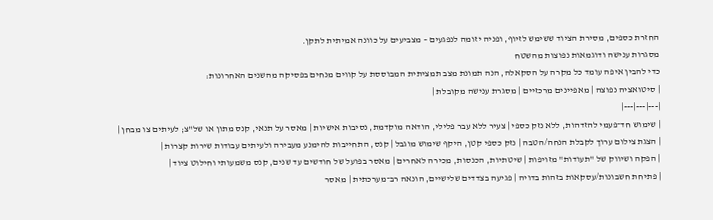החזרת כספים, מסירת הציוד ששימש לזיוף, ופניה יזומה לנפגעים – מצביעים על כוונה אמיתית לתקן.
מסגרות ענישה ודוגמאות נפוצות מהשטח
כדי להבין איפה עומד כל מקרה על הסקאלה, הנה תמונת מצב תמציתית המבוססת על קווים מנחים בפסיקה מהשנים האחרונות:
| סיטואציה נפוצה | מאפיינים מרכזיים | מסגרת ענישה מקובלת |
|---|---|---|
| שימוש חד־פעמי להזדהות, ללא נזק כספי | צעיר ללא עבר פלילי, הודאה מוקדמת, נסיבות אישיות | מאסר על תנאי, קנס מתון או של"צ; לעיתים צו מבחן |
| הצגת צילום ערוך לקבלת הנחה/הטבה | נזק כספי קטן, היקף שימוש מוגבל | קנס, התחייבות להימנע מעבירה ולעיתים עבודות שירות קצרות |
| הפקה ושיווק של "תעודות" מזויפות | שיטתיות, הכנסות, מכירה לאחרים | מאסר בפועל של חודשים עד שנים, קנס משמעותי וחילוט ציוד |
| פתיחת חשבונות/עסקאות בזהות בדויה | פגיעה בצדדים שלישיים, הונאה רב־מערכתית | מאסר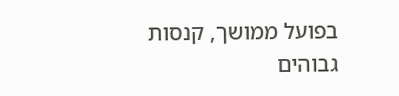בפועל ממושך, קנסות גבוהים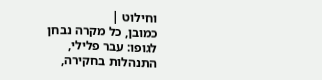וחילוט |
כמובן, כל מקרה נבחן לגופו: עבר פלילי, התנהלות בחקירה,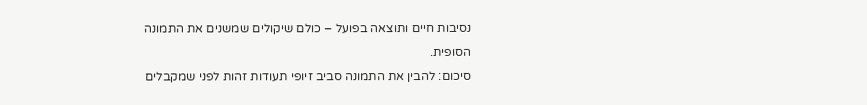נסיבות חיים ותוצאה בפועל – כולם שיקולים שמשנים את התמונה הסופית.
סיכום: להבין את התמונה סביב זיופי תעודות זהות לפני שמקבלים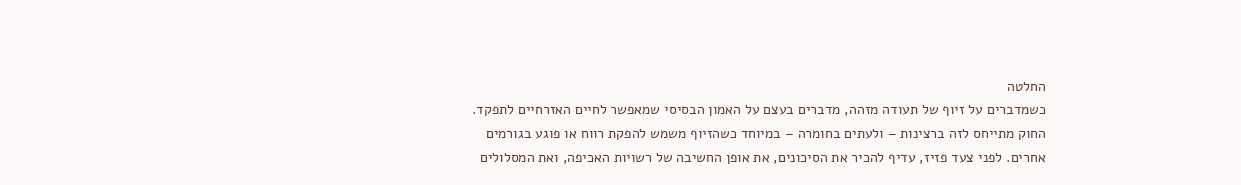החלטה
כשמדברים על זיוף של תעודה מזהה, מדברים בעצם על האמון הבסיסי שמאפשר לחיים האזרחיים לתפקד. החוק מתייחס לזה ברצינות – ולעתים בחומרה – במיוחד כשהזיוף משמש להפקת רווח או פוגע בגורמים אחרים. לפני צעד פזיז, עדיף להכיר את הסיכונים, את אופן החשיבה של רשויות האכיפה, ואת המסלולים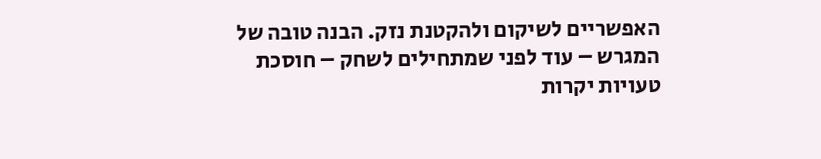האפשריים לשיקום ולהקטנת נזק. הבנה טובה של המגרש – עוד לפני שמתחילים לשחק – חוסכת טעויות יקרות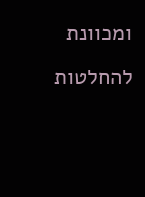ומכוונת להחלטות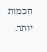חכמות יותר.